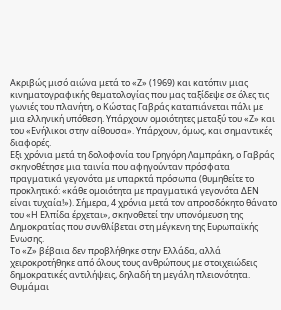Ακριβώς μισό αιώνα μετά το «Ζ» (1969) και κατόπιν μιας κινηματογραφικής θεματολογίας που μας ταξίδεψε σε όλες τις γωνιές του πλανήτη, ο Κώστας Γαβράς καταπιάνεται πάλι με μια ελληνική υπόθεση. Υπάρχουν ομοιότητες μεταξύ του «Ζ» και του «Ενήλικοι στην αίθουσα». Υπάρχουν, όμως, και σημαντικές διαφορές.
Εξι χρόνια μετά τη δολοφονία του Γρηγόρη Λαμπράκη, ο Γαβράς σκηνοθέτησε μια ταινία που αφηγούνταν πρόσφατα πραγματικά γεγονότα με υπαρκτά πρόσωπα (θυμηθείτε το προκλητικό: «κάθε ομοιότητα με πραγματικά γεγονότα ΔΕΝ είναι τυχαία!»). Σήμερα, 4 χρόνια μετά τον απροσδόκητο θάνατο του «Η Ελπίδα έρχεται», σκηνοθετεί την υπονόμευση της Δημοκρατίας που συνθλίβεται στη μέγκενη της Ευρωπαϊκής Ενωσης.
Το «Ζ» βέβαια δεν προβλήθηκε στην Ελλάδα, αλλά χειροκροτήθηκε από όλους τους ανθρώπους με στοιχειώδεις δημοκρατικές αντιλήψεις, δηλαδή τη μεγάλη πλειονότητα. Θυμάμαι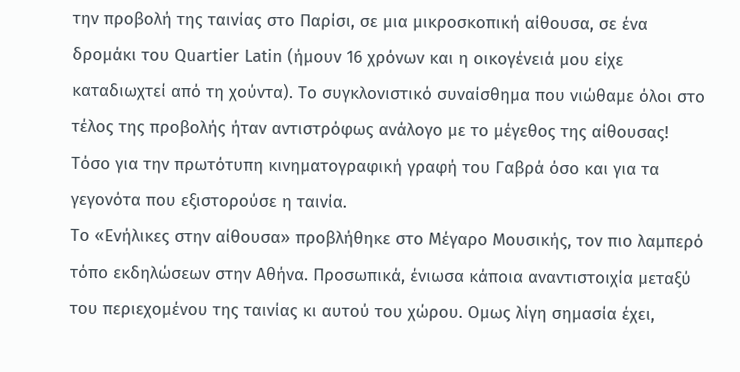την προβολή της ταινίας στο Παρίσι, σε μια μικροσκοπική αίθουσα, σε ένα δρομάκι του Quartier Latin (ήμουν 16 χρόνων και η οικογένειά μου είχε καταδιωχτεί από τη χούντα). Το συγκλονιστικό συναίσθημα που νιώθαμε όλοι στο τέλος της προβολής ήταν αντιστρόφως ανάλογο με το μέγεθος της αίθουσας! Τόσο για την πρωτότυπη κινηματογραφική γραφή του Γαβρά όσο και για τα γεγονότα που εξιστορούσε η ταινία.
Το «Ενήλικες στην αίθουσα» προβλήθηκε στο Μέγαρο Μουσικής, τον πιο λαμπερό τόπο εκδηλώσεων στην Αθήνα. Προσωπικά, ένιωσα κάποια αναντιστοιχία μεταξύ του περιεχομένου της ταινίας κι αυτού του χώρου. Ομως λίγη σημασία έχει,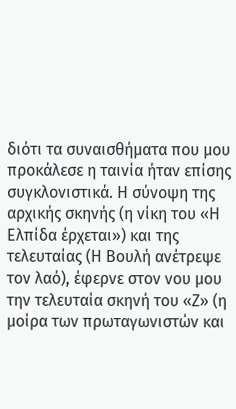διότι τα συναισθήματα που μου προκάλεσε η ταινία ήταν επίσης συγκλονιστικά. Η σύνοψη της αρχικής σκηνής (η νίκη του «Η Ελπίδα έρχεται») και της τελευταίας (Η Βουλή ανέτρεψε τον λαό), έφερνε στον νου μου την τελευταία σκηνή του «Ζ» (η μοίρα των πρωταγωνιστών και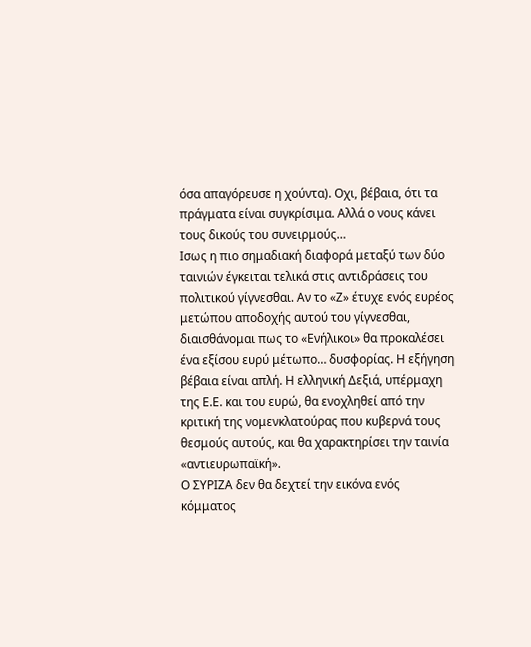όσα απαγόρευσε η χούντα). Οχι, βέβαια, ότι τα πράγματα είναι συγκρίσιμα. Αλλά ο νους κάνει τους δικούς του συνειρμούς…
Ισως η πιο σημαδιακή διαφορά μεταξύ των δύο ταινιών έγκειται τελικά στις αντιδράσεις του πολιτικού γίγνεσθαι. Αν το «Ζ» έτυχε ενός ευρέος μετώπου αποδοχής αυτού του γίγνεσθαι, διαισθάνομαι πως το «Ενήλικοι» θα προκαλέσει ένα εξίσου ευρύ μέτωπο… δυσφορίας. Η εξήγηση βέβαια είναι απλή. Η ελληνική Δεξιά, υπέρμαχη της Ε.Ε. και του ευρώ, θα ενοχληθεί από την κριτική της νομενκλατούρας που κυβερνά τους θεσμούς αυτούς, και θα χαρακτηρίσει την ταινία «αντιευρωπαϊκή».
Ο ΣΥΡΙΖΑ δεν θα δεχτεί την εικόνα ενός κόμματος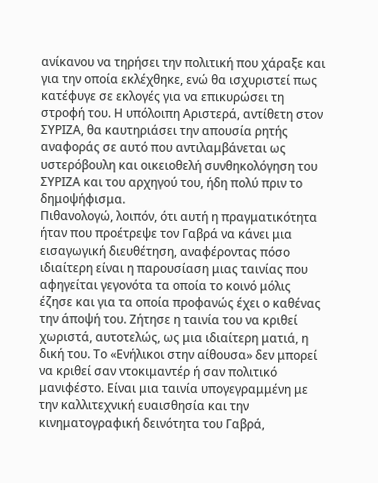ανίκανου να τηρήσει την πολιτική που χάραξε και για την οποία εκλέχθηκε, ενώ θα ισχυριστεί πως κατέφυγε σε εκλογές για να επικυρώσει τη στροφή του. Η υπόλοιπη Αριστερά, αντίθετη στον ΣΥΡΙΖΑ, θα καυτηριάσει την απουσία ρητής αναφοράς σε αυτό που αντιλαμβάνεται ως υστερόβουλη και οικειοθελή συνθηκολόγηση του ΣΥΡΙΖΑ και του αρχηγού του, ήδη πολύ πριν το δημοψήφισμα.
Πιθανολογώ, λοιπόν, ότι αυτή η πραγματικότητα ήταν που προέτρεψε τον Γαβρά να κάνει μια εισαγωγική διευθέτηση, αναφέροντας πόσο ιδιαίτερη είναι η παρουσίαση μιας ταινίας που αφηγείται γεγονότα τα οποία το κοινό μόλις έζησε και για τα οποία προφανώς έχει ο καθένας την άποψή του. Ζήτησε η ταινία του να κριθεί χωριστά, αυτοτελώς, ως μια ιδιαίτερη ματιά, η δική του. Το «Ενήλικοι στην αίθουσα» δεν μπορεί να κριθεί σαν ντοκιμαντέρ ή σαν πολιτικό μανιφέστο. Είναι μια ταινία υπογεγραμμένη με την καλλιτεχνική ευαισθησία και την κινηματογραφική δεινότητα του Γαβρά,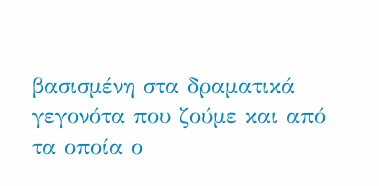βασισμένη στα δραματικά γεγονότα που ζούμε και από τα οποία ο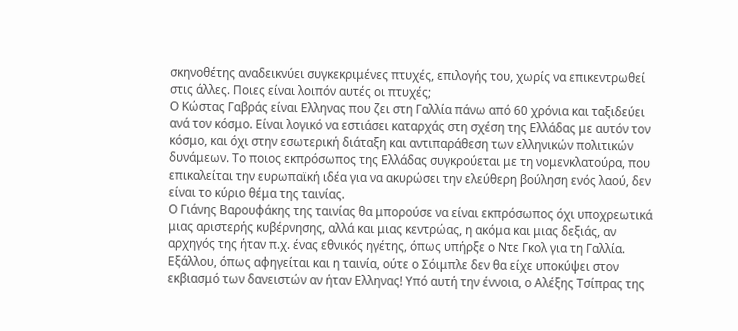σκηνοθέτης αναδεικνύει συγκεκριμένες πτυχές, επιλογής του, χωρίς να επικεντρωθεί στις άλλες. Ποιες είναι λοιπόν αυτές οι πτυχές;
Ο Κώστας Γαβράς είναι Ελληνας που ζει στη Γαλλία πάνω από 60 χρόνια και ταξιδεύει ανά τον κόσμο. Είναι λογικό να εστιάσει καταρχάς στη σχέση της Ελλάδας με αυτόν τον κόσμο, και όχι στην εσωτερική διάταξη και αντιπαράθεση των ελληνικών πολιτικών δυνάμεων. Το ποιος εκπρόσωπος της Ελλάδας συγκρούεται με τη νομενκλατούρα, που επικαλείται την ευρωπαϊκή ιδέα για να ακυρώσει την ελεύθερη βούληση ενός λαού, δεν είναι το κύριο θέμα της ταινίας.
Ο Γιάνης Βαρουφάκης της ταινίας θα μπορούσε να είναι εκπρόσωπος όχι υποχρεωτικά μιας αριστερής κυβέρνησης, αλλά και μιας κεντρώας, η ακόμα και μιας δεξιάς, αν αρχηγός της ήταν π.χ. ένας εθνικός ηγέτης, όπως υπήρξε ο Ντε Γκολ για τη Γαλλία. Εξάλλου, όπως αφηγείται και η ταινία, ούτε ο Σόιμπλε δεν θα είχε υποκύψει στον εκβιασμό των δανειστών αν ήταν Ελληνας! Υπό αυτή την έννοια, ο Αλέξης Τσίπρας της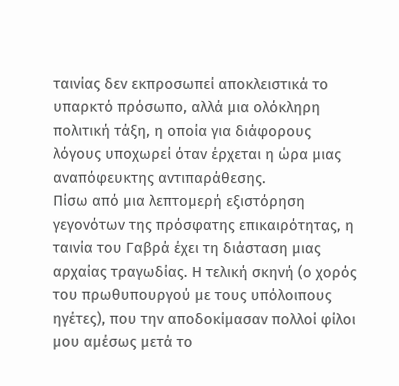ταινίας δεν εκπροσωπεί αποκλειστικά το υπαρκτό πρόσωπο, αλλά μια ολόκληρη πολιτική τάξη, η οποία για διάφορους λόγους υποχωρεί όταν έρχεται η ώρα μιας αναπόφευκτης αντιπαράθεσης.
Πίσω από μια λεπτομερή εξιστόρηση γεγονότων της πρόσφατης επικαιρότητας, η ταινία του Γαβρά έχει τη διάσταση μιας αρχαίας τραγωδίας. Η τελική σκηνή (ο χορός του πρωθυπουργού με τους υπόλοιπους ηγέτες), που την αποδοκίμασαν πολλοί φίλοι μου αμέσως μετά το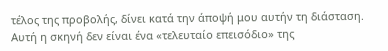τέλος της προβολής, δίνει κατά την άποψή μου αυτήν τη διάσταση. Αυτή η σκηνή δεν είναι ένα «τελευταίο επεισόδιο» της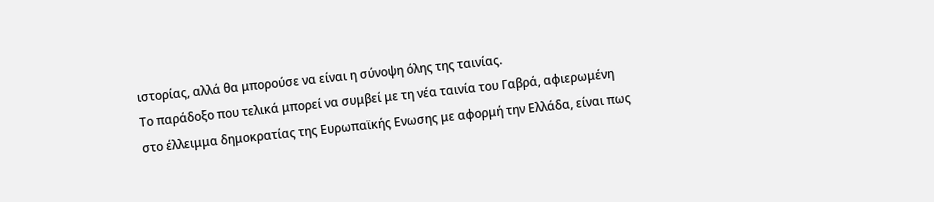ιστορίας, αλλά θα μπορούσε να είναι η σύνοψη όλης της ταινίας.
Το παράδοξο που τελικά μπορεί να συμβεί με τη νέα ταινία του Γαβρά, αφιερωμένη στο έλλειμμα δημοκρατίας της Ευρωπαϊκής Ενωσης με αφορμή την Ελλάδα, είναι πως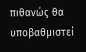πιθανώς θα υποβαθμιστεί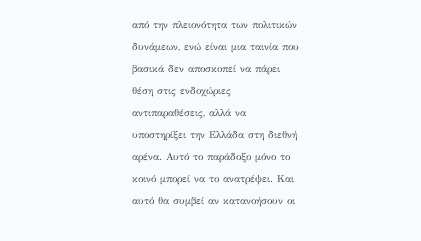από την πλειονότητα των πολιτικών δυνάμεων, ενώ είναι μια ταινία που βασικά δεν αποσκοπεί να πάρει θέση στις ενδοχώριες αντιπαραθέσεις, αλλά να υποστηρίξει την Ελλάδα στη διεθνή αρένα. Αυτό το παράδοξο μόνο το κοινό μπορεί να το ανατρέψει. Και αυτό θα συμβεί αν κατανοήσουν οι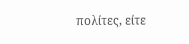πολίτες, είτε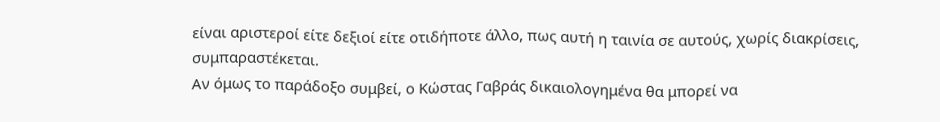είναι αριστεροί είτε δεξιοί είτε οτιδήποτε άλλο, πως αυτή η ταινία σε αυτούς, χωρίς διακρίσεις, συμπαραστέκεται.
Αν όμως το παράδοξο συμβεί, ο Κώστας Γαβράς δικαιολογημένα θα μπορεί να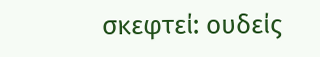σκεφτεί: ουδείς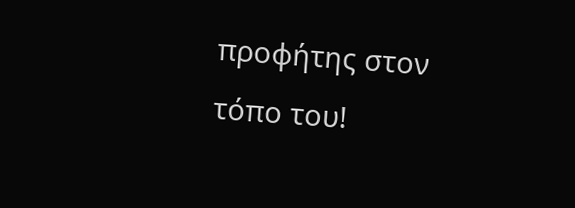προφήτης στον τόπο του!